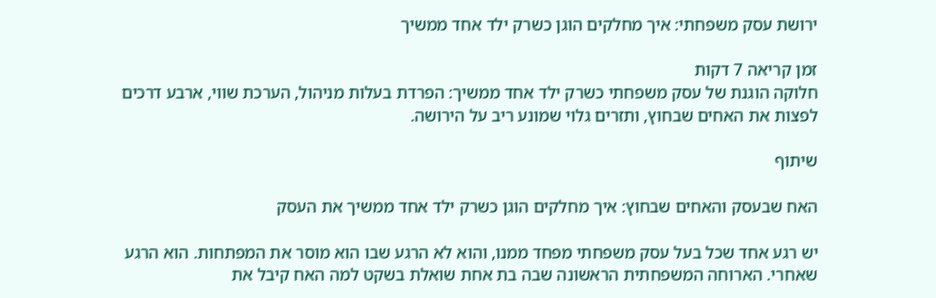ירושת עסק משפחתי: איך מחלקים הוגן כשרק ילד אחד ממשיך

זמן קריאה 7 דקות
חלוקה הוגנת של עסק משפחתי כשרק ילד אחד ממשיך: הפרדת בעלות מניהול, הערכת שווי, ארבע דרכים לפצות את האחים שבחוץ, ותזרים גלוי שמונע ריב על הירושה.

שיתוף

האח שבעסק והאחים שבחוץ: איך מחלקים הוגן כשרק ילד אחד ממשיך את העסק

יש רגע אחד שכל בעל עסק משפחתי מפחד ממנו, והוא לא הרגע שבו הוא מוסר את המפתחות. הוא הרגע שאחרי. הארוחה המשפחתית הראשונה שבה בת אחת שואלת בשקט למה האח קיבל את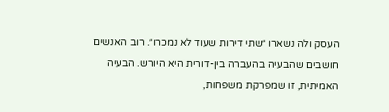העסק ולה נשארו ״שתי דירות שעוד לא נמכרו״. רוב האנשים חושבים שהבעיה בהעברה בין-דורית היא היורש. הבעיה האמיתית, זו שמפרקת משפחות,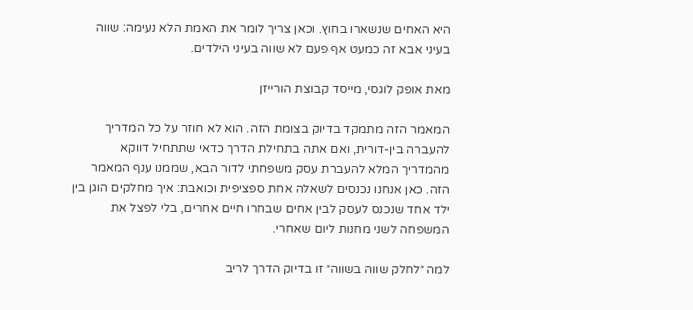היא האחים שנשארו בחוץ. וכאן צריך לומר את האמת הלא נעימה: שווה בעיני אבא זה כמעט אף פעם לא שווה בעיני הילדים.

מאת אופק לוגסי, מייסד קבוצת הורייזן

המאמר הזה מתמקד בדיוק בצומת הזה. הוא לא חוזר על כל המדריך להעברה בין-דורית, ואם אתה בתחילת הדרך כדאי שתתחיל דווקא מהמדריך המלא להעברת עסק משפחתי לדור הבא, שממנו ענף המאמר הזה. כאן אנחנו נכנסים לשאלה אחת ספציפית וכואבת: איך מחלקים הוגן בין ילד אחד שנכנס לעסק לבין אחים שבחרו חיים אחרים, בלי לפצל את המשפחה לשני מחנות ליום שאחרי.

למה ״לחלק שווה בשווה״ זו בדיוק הדרך לריב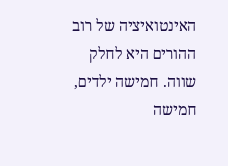האינטואיציה של רוב ההורים היא לחלק שווה. חמישה ילדים, חמישה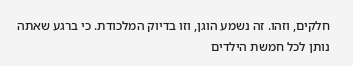חלקים, וזהו. זה נשמע הוגן, וזו בדיוק המלכודת. כי ברגע שאתה נותן לכל חמשת הילדים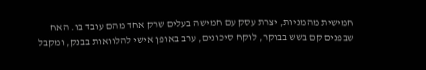חמישית מהמניות, יצרת עסק עם חמישה בעלים שרק אחד מהם עובד בו. האח שבפנים קם בשש בבוקר, לוקח סיכונים, ערב באופן אישי להלוואות בבנק, ומקבל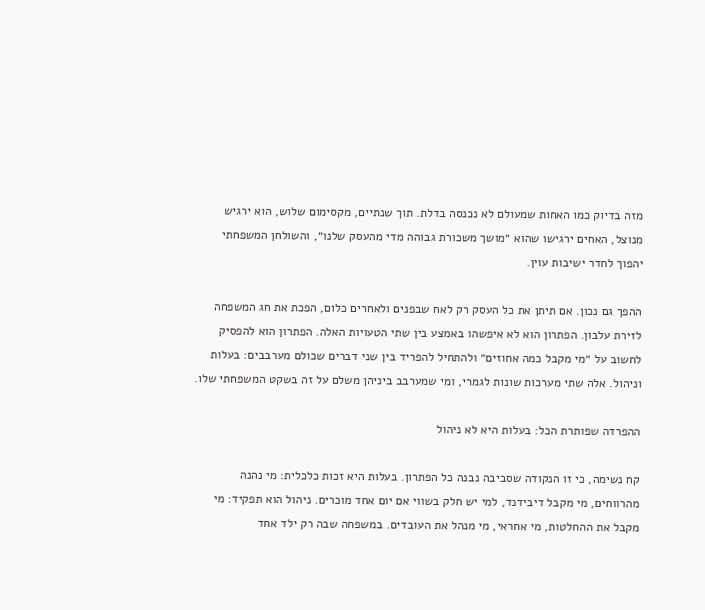מזה בדיוק כמו האחות שמעולם לא נכנסה בדלת. תוך שנתיים, מקסימום שלוש, הוא ירגיש מנוצל, האחים ירגישו שהוא ״מושך משכורת גבוהה מדי מהעסק שלנו״, והשולחן המשפחתי יהפוך לחדר ישיבות עוין.

ההפך גם נכון. אם תיתן את כל העסק רק לאח שבפנים ולאחרים כלום, הפכת את חג המשפחה לזירת עלבון. הפתרון הוא לא איפשהו באמצע בין שתי הטעויות האלה. הפתרון הוא להפסיק לחשוב על ״מי מקבל כמה אחוזים״ ולהתחיל להפריד בין שני דברים שכולם מערבבים: בעלות וניהול. אלה שתי מערכות שונות לגמרי, ומי שמערבב ביניהן משלם על זה בשקט המשפחתי שלו.

ההפרדה שפותרת הכל: בעלות היא לא ניהול

קח נשימה, כי זו הנקודה שסביבה נבנה כל הפתרון. בעלות היא זכות כלכלית: מי נהנה מהרווחים, מי מקבל דיבידנד, למי יש חלק בשווי אם יום אחד מוכרים. ניהול הוא תפקיד: מי מקבל את ההחלטות, מי אחראי, מי מנהל את העובדים. במשפחה שבה רק ילד אחד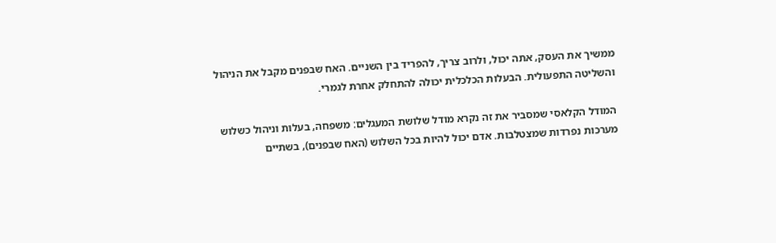ממשיך את העסק, אתה יכול, ולרוב צריך, להפריד בין השניים. האח שבפנים מקבל את הניהול והשליטה התפעולית. הבעלות הכלכלית יכולה להתחלק אחרת לגמרי.

המודל הקלאסי שמסביר את זה נקרא מודל שלושת המעגלים: משפחה, בעלות וניהול כשלוש מערכות נפרדות שמצטלבות. אדם יכול להיות בכל השלוש (האח שבפנים), בשתיים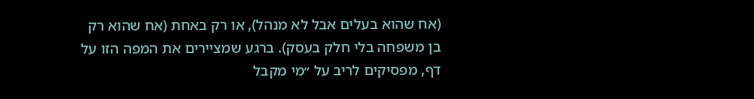(אח שהוא בעלים אבל לא מנהל), או רק באחת (אח שהוא רק בן משפחה בלי חלק בעסק). ברגע שמציירים את המפה הזו על דף, מפסיקים לריב על ״מי מקבל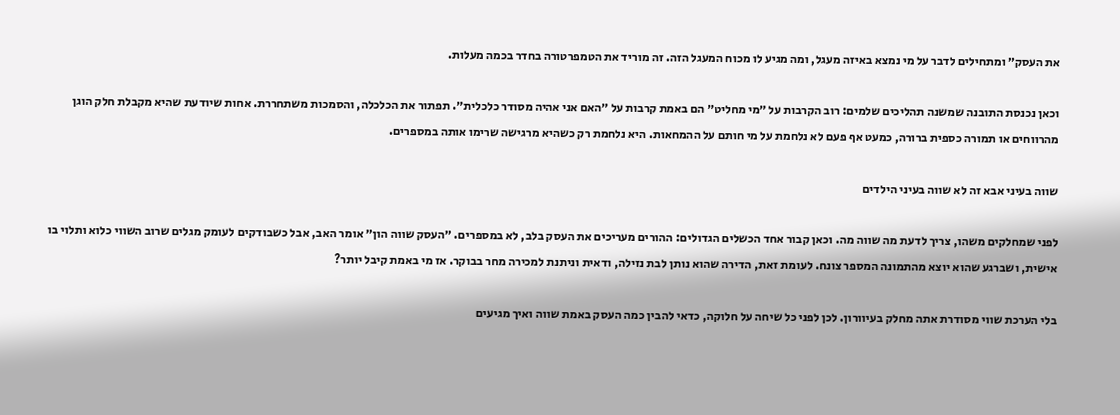את העסק״ ומתחילים לדבר על מי נמצא באיזה מעגל, ומה מגיע לו מכוח המעגל הזה. זה מוריד את הטמפרטורה בחדר בכמה מעלות.

וכאן נכנסת התובנה שמשנה תהליכים שלמים: רוב הקרבות על ״מי מחליט״ הם באמת קרבות על ״האם אני אהיה מסודר כלכלית״. תפתור את הכלכלה, והסמכות משתחררת. אחות שיודעת שהיא מקבלת חלק הוגן מהרווחים או תמורה כספית ברורה, כמעט אף פעם לא נלחמת על מי חותם על ההמחאות. היא נלחמת רק כשהיא מרגישה שרימו אותה במספרים.

שווה בעיני אבא זה לא שווה בעיני הילדים

לפני שמחלקים משהו, צריך לדעת מה שווה מה. וכאן קבור אחד הכשלים הגדולים: ההורים מעריכים את העסק בלב, לא במספרים. ״העסק שווה הון״ אומר האב, אבל כשבודקים לעומק מגלים שרוב השווי כלוא ותלוי בו אישית, ושברגע שהוא יוצא מהתמונה המספר צונח. לעומת זאת, הדירה שהוא נותן לבת נזילה, ודאית וניתנת למכירה מחר בבוקר. אז מי באמת קיבל יותר?

בלי הערכת שווי מסודרת אתה מחלק בעיוורון. לכן לפני כל שיחה על חלוקה, כדאי להבין כמה העסק באמת שווה ואיך מגיעים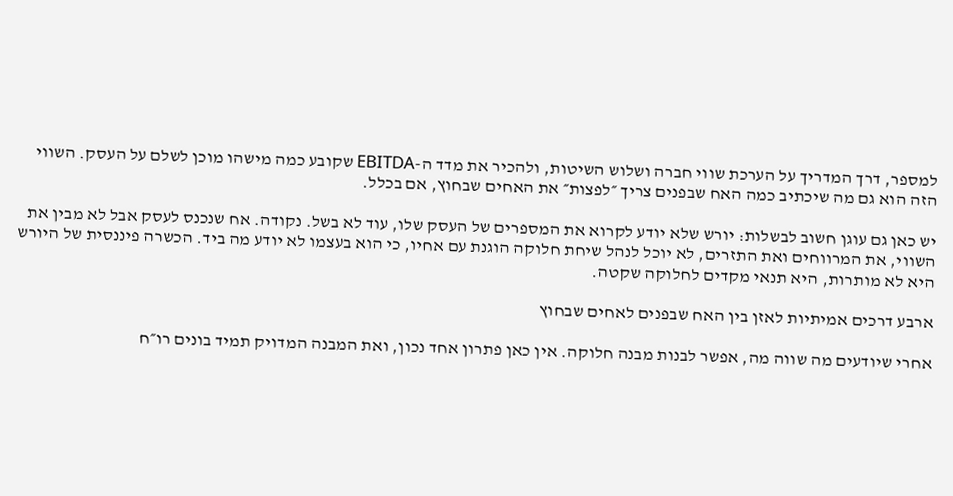למספר, דרך המדריך על הערכת שווי חברה ושלוש השיטות, ולהכיר את מדד ה-EBITDA שקובע כמה מישהו מוכן לשלם על העסק. השווי הזה הוא גם מה שיכתיב כמה האח שבפנים צריך ״לפצות״ את האחים שבחוץ, אם בכלל.

יש כאן גם עוגן חשוב לבשלות: יורש שלא יודע לקרוא את המספרים של העסק שלו, עוד לא בשל. נקודה. אח שנכנס לעסק אבל לא מבין את השווי, את המרווחים ואת התזרים, לא יוכל לנהל שיחת חלוקה הוגנת עם אחיו, כי הוא בעצמו לא יודע מה ביד. הכשרה פיננסית של היורש היא לא מותרות, היא תנאי מקדים לחלוקה שקטה.

ארבע דרכים אמיתיות לאזן בין האח שבפנים לאחים שבחוץ

אחרי שיודעים מה שווה מה, אפשר לבנות מבנה חלוקה. אין כאן פתרון אחד נכון, ואת המבנה המדויק תמיד בונים רו״ח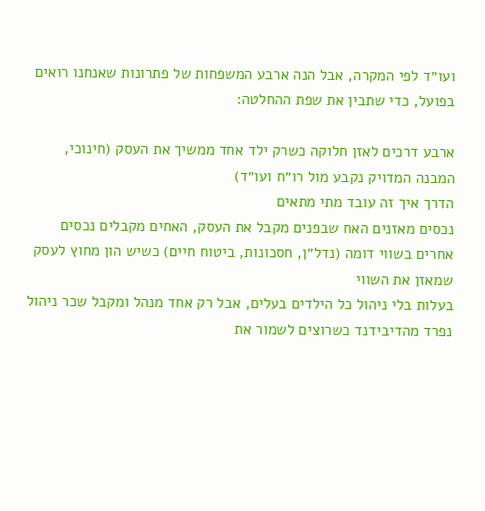ועו״ד לפי המקרה, אבל הנה ארבע המשפחות של פתרונות שאנחנו רואים בפועל, כדי שתבין את שפת ההחלטה:

ארבע דרכים לאזן חלוקה כשרק ילד אחד ממשיך את העסק (חינוכי, המבנה המדויק נקבע מול רו״ח ועו״ד)
הדרך איך זה עובד מתי מתאים
נכסים מאזנים האח שבפנים מקבל את העסק, האחים מקבלים נכסים אחרים בשווי דומה (נדל״ן, חסכונות, ביטוח חיים) כשיש הון מחוץ לעסק שמאזן את השווי
בעלות בלי ניהול כל הילדים בעלים, אבל רק אחד מנהל ומקבל שכר ניהול נפרד מהדיבידנד כשרוצים לשמור את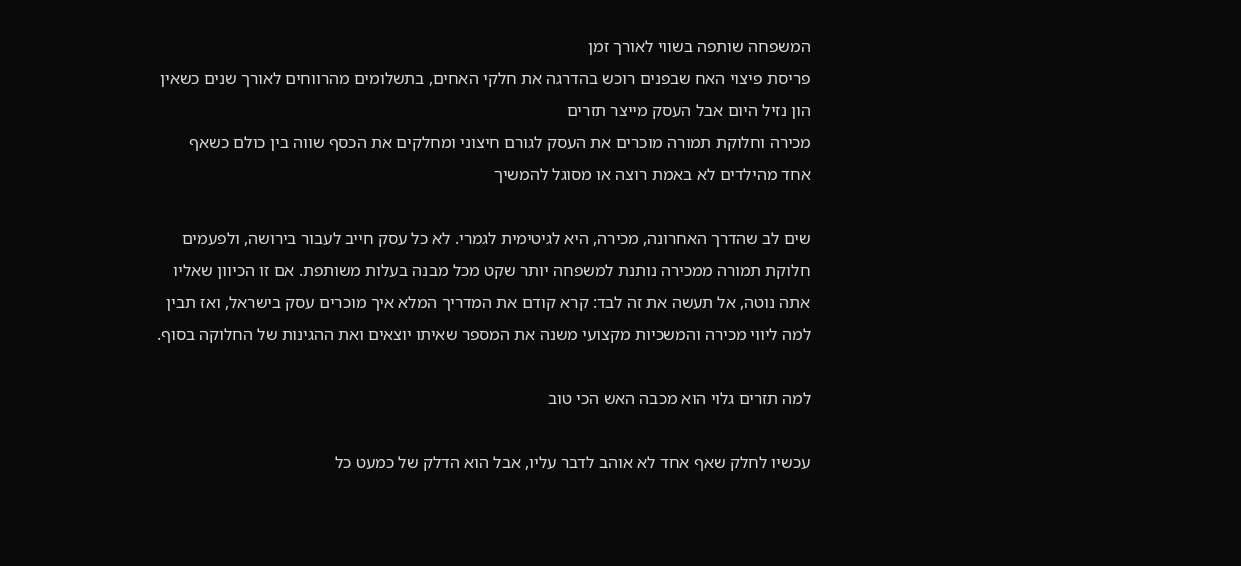המשפחה שותפה בשווי לאורך זמן
פריסת פיצוי האח שבפנים רוכש בהדרגה את חלקי האחים, בתשלומים מהרווחים לאורך שנים כשאין הון נזיל היום אבל העסק מייצר תזרים
מכירה וחלוקת תמורה מוכרים את העסק לגורם חיצוני ומחלקים את הכסף שווה בין כולם כשאף אחד מהילדים לא באמת רוצה או מסוגל להמשיך

שים לב שהדרך האחרונה, מכירה, היא לגיטימית לגמרי. לא כל עסק חייב לעבור בירושה, ולפעמים חלוקת תמורה ממכירה נותנת למשפחה יותר שקט מכל מבנה בעלות משותפת. אם זו הכיוון שאליו אתה נוטה, אל תעשה את זה לבד: קרא קודם את המדריך המלא איך מוכרים עסק בישראל, ואז תבין למה ליווי מכירה והמשכיות מקצועי משנה את המספר שאיתו יוצאים ואת ההגינות של החלוקה בסוף.

למה תזרים גלוי הוא מכבה האש הכי טוב

עכשיו לחלק שאף אחד לא אוהב לדבר עליו, אבל הוא הדלק של כמעט כל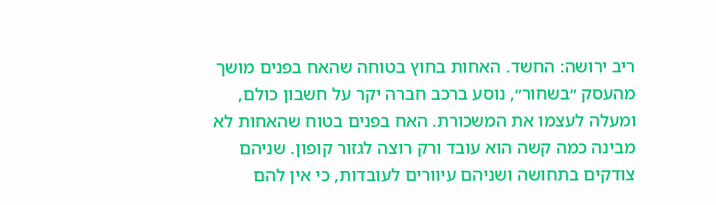ריב ירושה: החשד. האחות בחוץ בטוחה שהאח בפנים מושך מהעסק ״בשחור״, נוסע ברכב חברה יקר על חשבון כולם, ומעלה לעצמו את המשכורת. האח בפנים בטוח שהאחות לא מבינה כמה קשה הוא עובד ורק רוצה לגזור קופון. שניהם צודקים בתחושה ושניהם עיוורים לעובדות, כי אין להם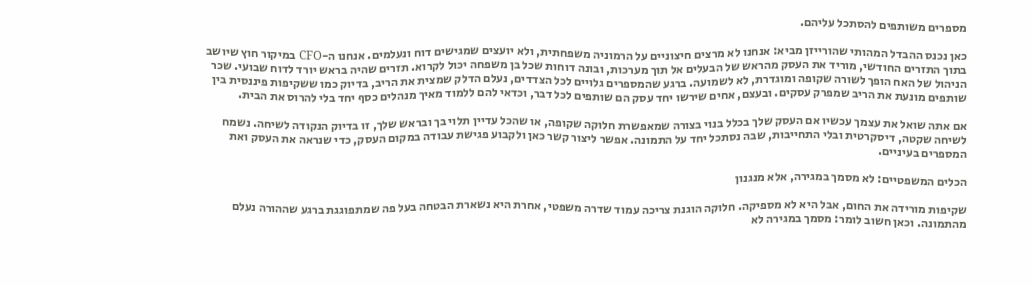מספרים משותפים להסתכל עליהם.

כאן נכנס ההבדל המהותי שהורייזן מביא: אנחנו לא מרצים חיצוניים על הרמוניה משפחתית, ולא יועצים שמגישים דוח ונעלמים. אנחנו ה-CFO במיקור חוץ שיושב בתוך התזרים החודשי, מוריד את העסק מהראש של הבעלים אל תוך מערכות, ובונה דוחות שכל בן משפחה יכול לקרוא. תזרים שהיה בראש יורד לדוח שבועי. שכר הניהול של האח הופך לשורה שקופה ומוגדרת, לא לשמועה. ברגע שהמספרים גלויים לכל הצדדים, נעלם הדלק שמצית את הריב, בדיוק כמו ששקיפות פיננסית בין שותפים מונעת את הריב שמפרק עסקים. ובעצם, אחים שירשו יחד עסק הם שותפים לכל דבר, וכדאי להם ללמוד מאיך מנהלים כסף יחד בלי להרוס את הבית.

אם אתה שואל את עצמך עכשיו אם העסק שלך בכלל בנוי בצורה שמאפשרת חלוקה שקופה, או שהכל עדיין תלוי בך ובראש שלך, זו בדיוק הנקודה לשיחה. נשמח לשיחה שקטה, דיסקרטית ובלי התחייבות, שבה נסתכל יחד על התמונה. אפשר ליצור קשר כאן ולקבוע פגישת עבודה במקום העסק, כדי שנראה את העסק ואת המספרים בעיניים.

הכלים המשפטיים: לא מסמך במגירה, אלא מנגנון

שקיפות מורידה את החום, אבל היא לא מספיקה. חלוקה הוגנת צריכה עמוד שדרה משפטי, אחרת היא נשארת הבטחה בעל פה שמתפוגגת ברגע שההורה נעלם מהתמונה. וכאן חשוב לומר: מסמך במגירה לא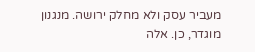מעביר עסק ולא מחלק ירושה. מנגנון מוגדר, כן. אלה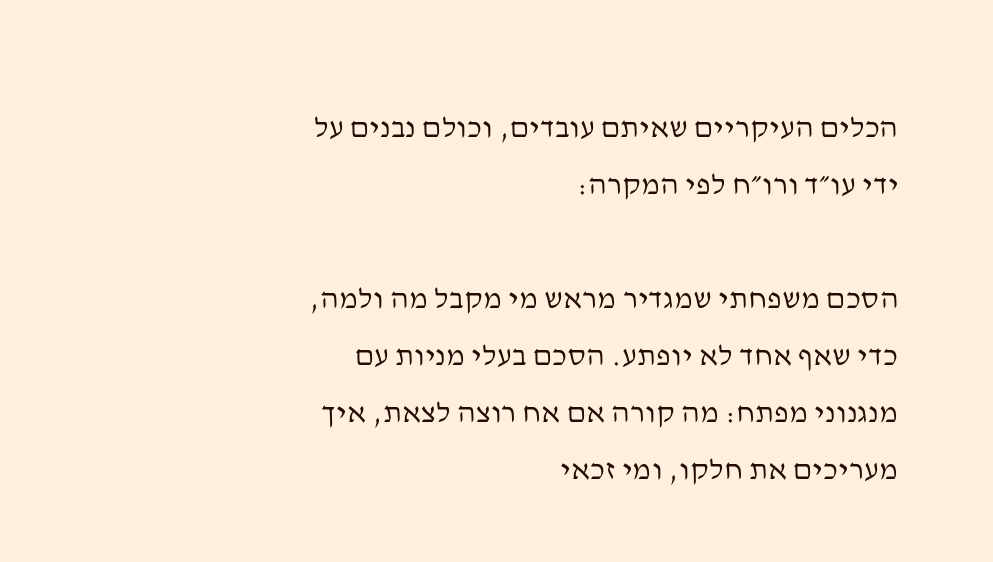הכלים העיקריים שאיתם עובדים, וכולם נבנים על ידי עו״ד ורו״ח לפי המקרה:

הסכם משפחתי שמגדיר מראש מי מקבל מה ולמה, כדי שאף אחד לא יופתע. הסכם בעלי מניות עם מנגנוני מפתח: מה קורה אם אח רוצה לצאת, איך מעריכים את חלקו, ומי זכאי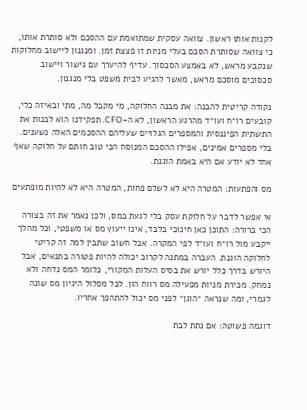לקנות אותו ראשון. צוואה עסקית שמתואמת עם ההסכם ולא סותרת אותו, כי צוואה שסותרת הסכם בעלי מניות זו פצצת זמן. ומנגנון ליישוב מחלוקות שנקבע מראש, לא באמצע הסכסוך. עדיף להיערך עם גישור ויישוב סכסוכים מוסכם מראש, מאשר להגיע לבית משפט בלי מנגנון.

נקודה קריטית להבנה: את מבנה החלוקה, מי מקבל מה, מתי ובאיזה כלי, קובעים רו״ח ועו״ד מהרגע הראשון, לא ה-CFO. תפקידנו הוא לבנות את התשתית הפיננסית והמספרים הגלויים שעליהם ההסכמים האלה נשענים. בלי מספרים אמינים, אפילו ההסכם המנוסח הכי טוב חותם על חלוקה שאף אחד לא יודע אם היא באמת הוגנת.

מס והפתעות: המטרה היא לא לשלם פחות, המטרה היא לא להיות מופתעים

אי אפשר לדבר על חלוקת עסק בלי לגעת במס, ולכן נאמר את זה בצורה הכי ברורה: התוכן כאן חינוכי בלבד, אינו ייעוץ מס או משפטי, וכל מהלך ייקבע מול רו״ח ועו״ד לפי המקרה. אבל חשוב שתבין למה זה קריטי לחלוקה הוגנת. העברה במתנה לקרוב יכולה להיות פטורה בתנאים, אבל היורש בדרך כלל יורש את בסיס העלות המקורי, כלומר המס נדחה ולא נמחק. מכירת מניות מפעילה מס רווח הון. לכל מסלול היגיון מס שונה לגמרי, ומה שנראה ״הוגן״ לפני מס יכול להתהפך אחריו.

דוגמה פשוטה: אם נתת לבת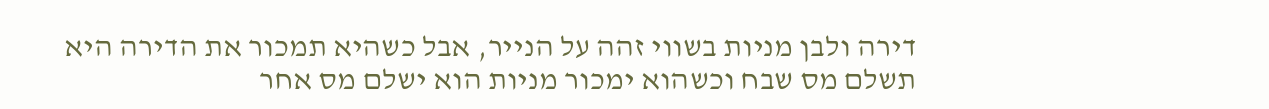דירה ולבן מניות בשווי זהה על הנייר, אבל כשהיא תמכור את הדירה היא תשלם מס שבח וכשהוא ימכור מניות הוא ישלם מס אחר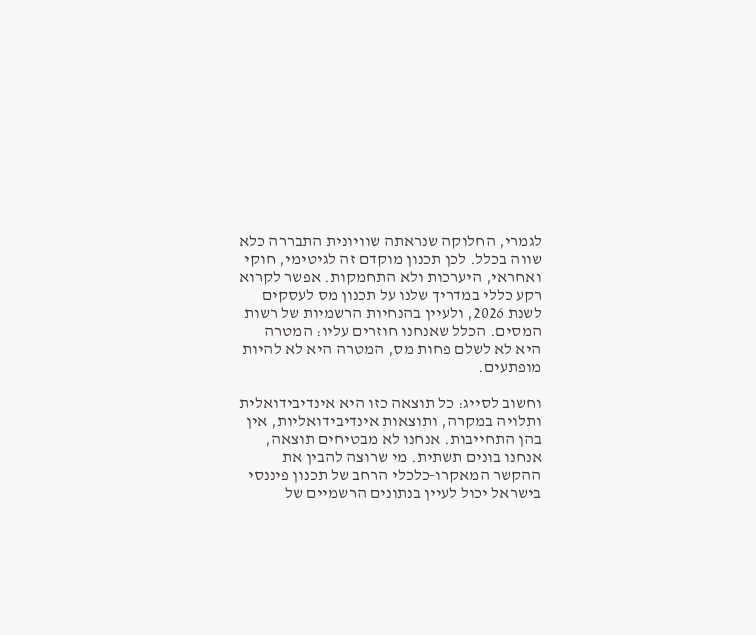לגמרי, החלוקה שנראתה שוויונית התבררה כלא שווה בכלל. לכן תכנון מוקדם זה לגיטימי, חוקי ואחראי, היערכות ולא התחמקות. אפשר לקרוא רקע כללי במדריך שלנו על תכנון מס לעסקים לשנת 2026, ולעיין בהנחיות הרשמיות של רשות המסים. הכלל שאנחנו חוזרים עליו: המטרה היא לא לשלם פחות מס, המטרה היא לא להיות מופתעים.

וחשוב לסייג: כל תוצאה כזו היא אינדיבידואלית ותלויה במקרה, ותוצאות אינדיבידואליות, אין בהן התחייבות. אנחנו לא מבטיחים תוצאה, אנחנו בונים תשתית. מי שרוצה להבין את ההקשר המאקרו-כלכלי הרחב של תכנון פיננסי בישראל יכול לעיין בנתונים הרשמיים של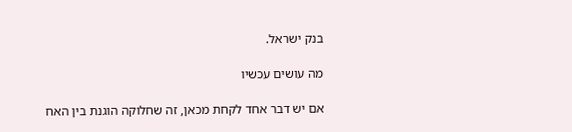בנק ישראל.

מה עושים עכשיו

אם יש דבר אחד לקחת מכאן, זה שחלוקה הוגנת בין האח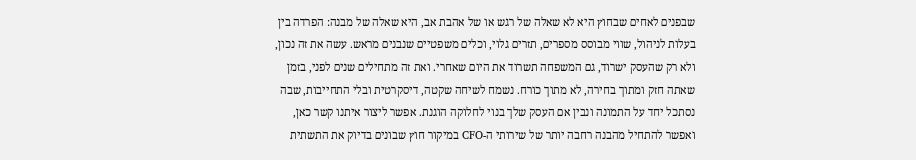שבפנים לאחים שבחוץ היא לא שאלה של רגש או של אהבת אב, היא שאלה של מבנה: הפרדה בין בעלות לניהול, שווי מבוסס מספרים, תזרים גלוי, וכלים משפטיים שנבנים מראש. עשה את זה נכון, ולא רק שהעסק ישרוד, גם המשפחה תשרוד את היום שאחרי. ואת זה מתחילים שנים לפני, בזמן שאתה חזק ומתוך בחירה, לא מתוך כורח. נשמח לשיחה שקטה, דיסקרטית ובלי התחייבות, שבה נסתכל יחד על התמונה ונבין אם העסק שלך בנוי לחלוקה הוגנת. אפשר ליצור איתנו קשר כאן, ואפשר להתחיל מהבנה רחבה יותר של שירותי ה-CFO במיקור חוץ שבונים בדיוק את התשתית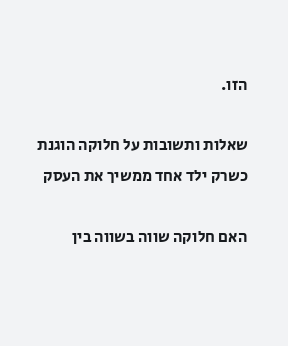הזו.

שאלות ותשובות על חלוקה הוגנת כשרק ילד אחד ממשיך את העסק

האם חלוקה שווה בשווה בין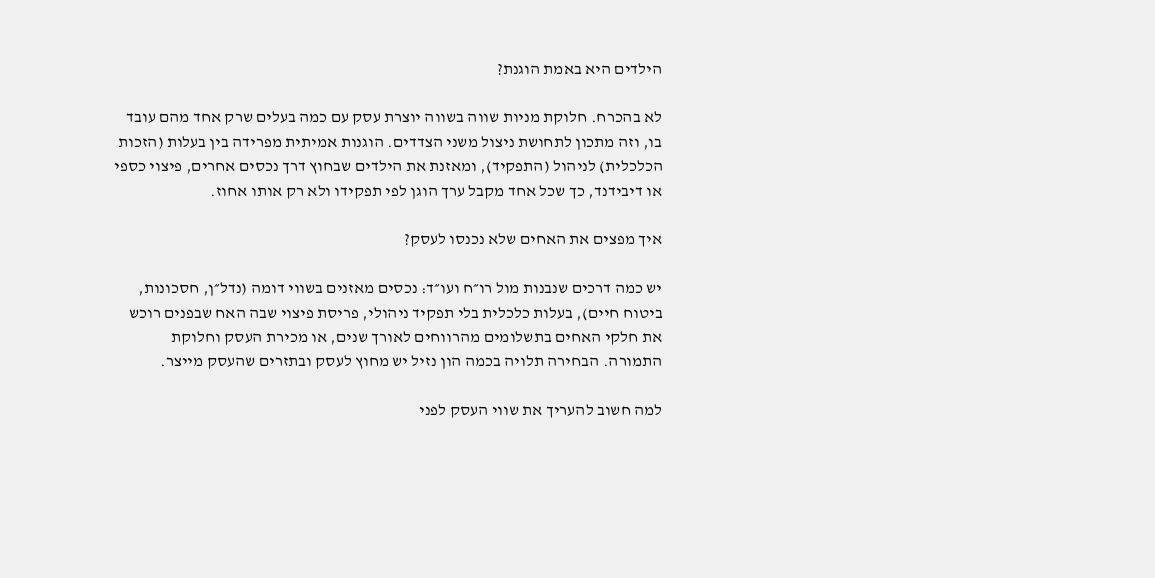הילדים היא באמת הוגנת?

לא בהכרח. חלוקת מניות שווה בשווה יוצרת עסק עם כמה בעלים שרק אחד מהם עובד בו, וזה מתכון לתחושת ניצול משני הצדדים. הוגנות אמיתית מפרידה בין בעלות (הזכות הכלכלית) לניהול (התפקיד), ומאזנת את הילדים שבחוץ דרך נכסים אחרים, פיצוי כספי או דיבידנד, כך שכל אחד מקבל ערך הוגן לפי תפקידו ולא רק אותו אחוז.

איך מפצים את האחים שלא נכנסו לעסק?

יש כמה דרכים שנבנות מול רו״ח ועו״ד: נכסים מאזנים בשווי דומה (נדל״ן, חסכונות, ביטוח חיים), בעלות כלכלית בלי תפקיד ניהולי, פריסת פיצוי שבה האח שבפנים רוכש את חלקי האחים בתשלומים מהרווחים לאורך שנים, או מכירת העסק וחלוקת התמורה. הבחירה תלויה בכמה הון נזיל יש מחוץ לעסק ובתזרים שהעסק מייצר.

למה חשוב להעריך את שווי העסק לפני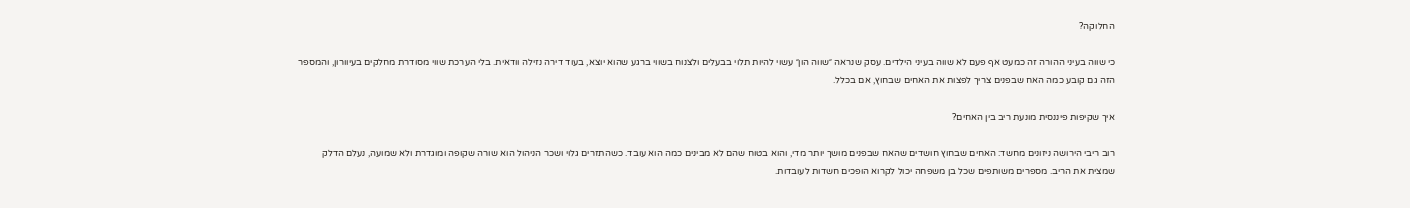החלוקה?

כי שווה בעיני ההורה זה כמעט אף פעם לא שווה בעיני הילדים. עסק שנראה ״שווה הון״ עשוי להיות תלוי בבעלים ולצנוח בשווי ברגע שהוא יוצא, בעוד דירה נזילה וודאית. בלי הערכת שווי מסודרת מחלקים בעיוורון, והמספר הזה גם קובע כמה האח שבפנים צריך לפצות את האחים שבחוץ, אם בכלל.

איך שקיפות פיננסית מונעת ריב בין האחים?

רוב ריבי הירושה ניזונים מחשד: האחים שבחוץ חושדים שהאח שבפנים מושך יותר מדי, והוא בטוח שהם לא מבינים כמה הוא עובד. כשהתזרים גלוי ושכר הניהול הוא שורה שקופה ומוגדרת ולא שמועה, נעלם הדלק שמצית את הריב. מספרים משותפים שכל בן משפחה יכול לקרוא הופכים חשדות לעובדות.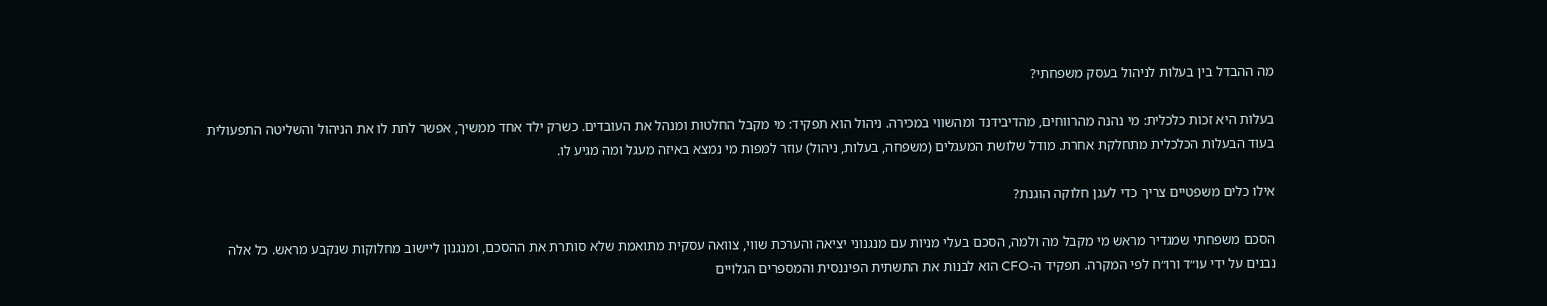מה ההבדל בין בעלות לניהול בעסק משפחתי?

בעלות היא זכות כלכלית: מי נהנה מהרווחים, מהדיבידנד ומהשווי במכירה. ניהול הוא תפקיד: מי מקבל החלטות ומנהל את העובדים. כשרק ילד אחד ממשיך, אפשר לתת לו את הניהול והשליטה התפעולית בעוד הבעלות הכלכלית מתחלקת אחרת. מודל שלושת המעגלים (משפחה, בעלות, ניהול) עוזר למפות מי נמצא באיזה מעגל ומה מגיע לו.

אילו כלים משפטיים צריך כדי לעגן חלוקה הוגנת?

הסכם משפחתי שמגדיר מראש מי מקבל מה ולמה, הסכם בעלי מניות עם מנגנוני יציאה והערכת שווי, צוואה עסקית מתואמת שלא סותרת את ההסכם, ומנגנון ליישוב מחלוקות שנקבע מראש. כל אלה נבנים על ידי עו״ד ורו״ח לפי המקרה. תפקיד ה-CFO הוא לבנות את התשתית הפיננסית והמספרים הגלויים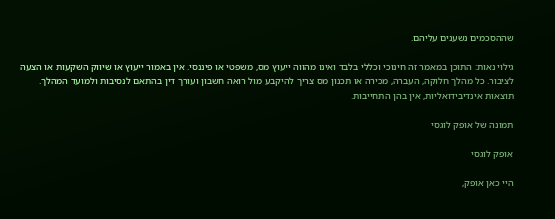שההסכמים נשענים עליהם.

גילוי נאות: התוכן במאמר זה חינוכי וכללי בלבד ואינו מהווה ייעוץ מס, משפטי או פיננסי. אין באמור ייעוץ או שיווק השקעות או הצעה לציבור. כל מהלך חלוקה, העברה, מכירה או תכנון מס צריך להיקבע מול רואה חשבון ועורך דין בהתאם לנסיבות ולמועד המהלך. תוצאות אינדיבידואליות, אין בהן התחייבות.

תמונה של אופק לוגסי

אופק לוגסי

היי כאן אופק,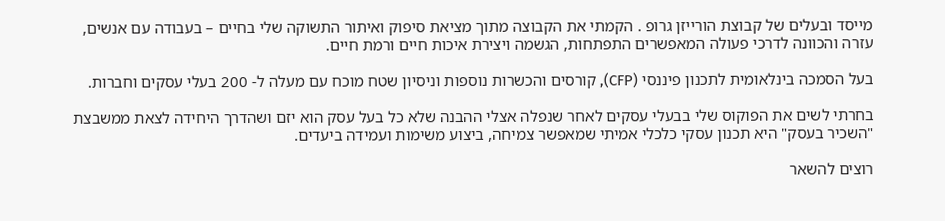מייסד ובעלים של קבוצת הורייזן גרופ . הקמתי את הקבוצה מתוך מציאת סיפוק ואיתור התשוקה שלי בחיים – בעבודה עם אנשים, עזרה והכוונה לדרכי פעולה המאפשרים התפתחות, הגשמה ויצירת איכות חיים ורמת חיים.

בעל הסמכה בינלאומית לתכנון פיננסי (CFP), קורסים והכשרות נוספות וניסיון שטח מוכח עם מעלה ל- 200 בעלי עסקים וחברות.

בחרתי לשים את הפוקוס שלי בבעלי עסקים לאחר שנפלה אצלי ההבנה שלא כל בעל עסק הוא יזם ושהדרך היחידה לצאת ממשבצת "השכיר בעסק" היא תכנון עסקי כלכלי אמיתי שמאפשר צמיחה, ביצוע משימות ועמידה ביעדים.

רוצים להשאר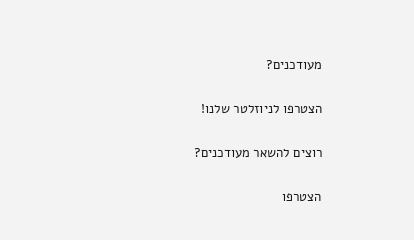מעודכנים?

הצטרפו לניוזלטר שלנו!

רוצים להשאר מעודכנים?

הצטרפו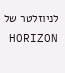לניוזלטר של HORIZON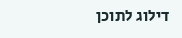דילוג לתוכן